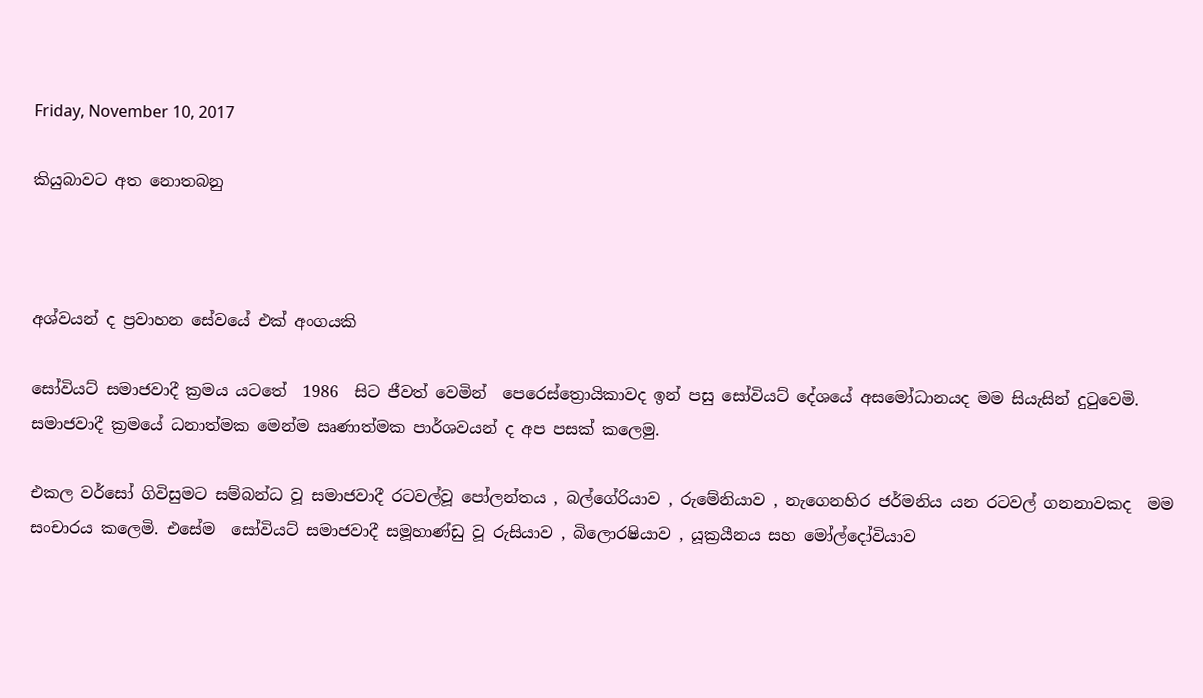Friday, November 10, 2017

කියුබාවට අත නොතබනු



අශ්වයන් ද ප්‍රවාහන සේවයේ එක් අංගයකි

සෝවියට් සමාජවාදී ක්‍රමය යටතේ  1986  සිට ජීවත් වෙමින්  පෙරෙස්ත්‍රොයිකාවද ඉන් පසු සෝවියට් දේශයේ අසමෝධානයද මම සියැසින් දුටුවෙමි. සමාජවාදී ක්‍රමයේ ධනාත්මක මෙන්ම ඍණාත්මක පාර්ශවයන් ද අප පසක් කලෙමු.

එකල වර්සෝ ගිවිසුමට සම්බන්ධ වූ සමාජවාදී රටවල්වූ පෝලන්තය , බල්ගේරියාව , රුමේනියාව , නැගෙනහිර ජර්මනිය යන රටවල් ගනනාවකද  මම සංචාරය කලෙමි. එසේම  සෝවියට් සමාජවාදී සමූහාණ්ඩු වූ රුසියාව , බිලොරෂියාව , යූක්‍රයීනය සහ මෝල්දෝවියාව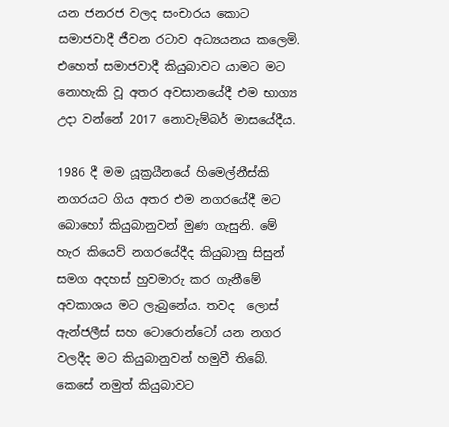යන ජනරජ වලද සංචාරය කොට සමාජවාදී ජීවන රටාව අධ්‍යයනය කලෙමි. එහෙත් සමාජවාදී කියුබාවට යාමට මට නොහැකි වූ අතර අවසානයේදී එම භාග්‍ය උදා වන්නේ 2017 නොවැම්බර් මාසයේදීය.

1986 දී මම යූක්‍රයීනයේ හිමෙල්නීස්කි නගරයට ගිය අතර එම නගරයේදී මට බොහෝ කියුබානුවන් මුණ ගැසුනි. මේ හැර කියෙව් නගරයේදීද කියුබානු සිසුන් සමග අදහස් හුවමාරු කර ගැනීමේ අවකාශය මට ලැබුනේය. තවද  ලොස් ඇන්ජලීස් සහ ටොරොන්ටෝ යන නගර වලදීද මට කියුබානුවන් හමුවී තිබේ. කෙසේ නමුත් කියුබාවට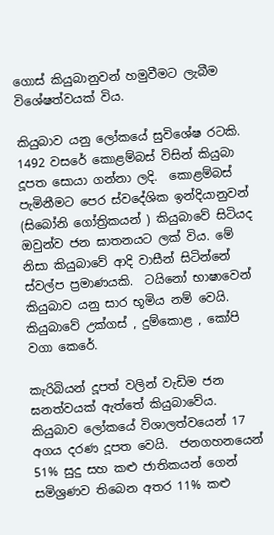ගොස් කියුබානුවන් හමුවීමට ලැබීම විශේෂත්වයක් විය.

කියුබාව යනු ලෝකයේ සුවිශේෂ රටකි. 1492 වසරේ කොළම්බස් විසින් කියුබා දූපත සොයා ගන්නා ලදි.  කොළම්බස් පැමිනීමට පෙර ස්වදේශික ඉන්දියානුවන් (සිබෝනි ගෝත්‍රිකයන් ) කියුබාවේ සිටියද ඔවුන්ව ජන ඝාතනයට ලක් විය. මේ නිසා කියුබාවේ ආදි වාසීන් සිටින්නේ ස්වල්ප ප්‍රමාණයකි.  ටයිනෝ භාෂාවෙන් කියුබාව යනු සාර භූමිය නම් වෙයි.  කියුබාවේ උක්ගස් , දුම්කොළ , කෝපි වගා කෙරේ.

කැරිබියන් දූපත් වලින් වැඩිම ජන ඝනත්වයක් ඇත්තේ කියුබාවේය. කියුබාව ලෝකයේ විශාලත්වයෙන් 17 අගය දරණ දූපත වෙයි.  ජනගහනයෙන් 51% සුදු සහ කළු ජාතිකයන් ගෙන් සමිශ්‍රණව තිබෙන අතර 11% කළු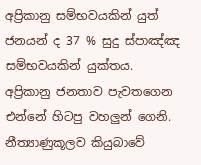අප්‍රිකානු සම්භවයකින් යුත් ජනයන් ද 37 % සුදු ස්පාඤ්ඤ සම්භවයකින් යුක්තය.  අප්‍රිකානු ජනතාව පැවතගෙන එන්නේ හිටපු වහලුන් ගෙනි. නීත්‍යාණුකූලව කියුබාවේ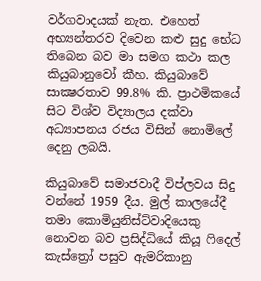වර්ගවාදයක් නැත. එහෙත් අභ්‍යන්තරව දිවෙන කළු සුදු භේධ තිබෙන බව මා සමග කථා කල කියුබානුවෝ කීහ. කියුබාවේ සාක්‍ෂරතාව 99.8% කි. ප්‍රාථමිකයේ සිට විශ්ව විද්‍යාලය දක්වා අධ්‍යාපනය රජය විසින් නොමිලේ දෙනු ලබයි.

කියුබාවේ සමාජවාදී විප්ලවය සිදු වන්නේ 1959 දීය. මුල් කාලයේදී තමා කොමියුනිස්ට්වාදියෙකු නොවන බව ප්‍රසිද්ධියේ කියූ ෆිදෙල් කැස්ත්‍රෝ පසුව ඇමරිකානු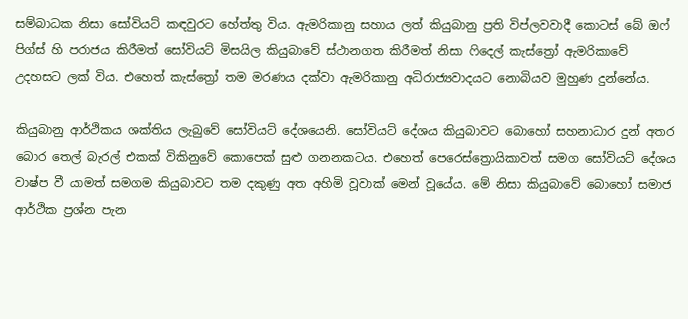සම්බාධක නිසා සෝවියට් කඳවුරට හේත්තු විය. ඇමරිකානු සහාය ලත් කියුබානු ප්‍රති විප්ලවවාදී කොටස් බේ ඔෆ් පිග්ස් හි පරාජය කිරීමත් සෝවියට් මිසයිල කියුබාවේ ස්ථානගත කිරීමත් නිසා ෆිදෙල් කැස්ත්‍රෝ ඇමරිකාවේ උදහසට ලක් විය. එහෙත් කැස්ත්‍රෝ තම මරණය දක්වා ඇමරිකානු අධිරාජ්‍යවාදයට නොබියව මුහුණ දුන්නේය.

කියුබානු ආර්ථිකය ශක්තිය ලැබුවේ සෝවියට් දේශයෙනි. සෝවියට් දේශය කියුබාවට බොහෝ සහනාධාර දුන් අතර බොර තෙල් බැරල් එකක් විකිනුවේ කොපෙක් සුළු ගනනකටය. එහෙත් පෙරෙස්ත්‍රොයිකාවත් සමග සෝවියට් දේශය වාෂ්ප වී යාමත් සමගම කියුබාවට තම දකුණු අත අහිමි වූවාක් මෙන් වූයේය. මේ නිසා කියුබාවේ බොහෝ සමාජ ආර්ථික ප්‍රශ්න පැන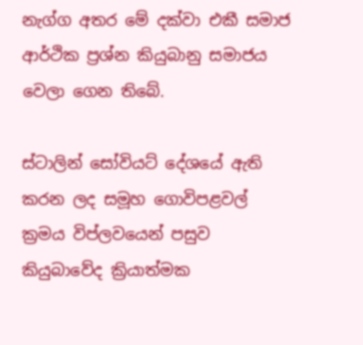නැග්ග අතර මේ දක්වා එකී සමාජ ආර්ථික ප්‍රශ්න කියුබානු සමාජය වෙලා ගෙන තිබේ.

ස්ටාලින් සෝවියට් දේශයේ ඇති කරන ලද සමූහ ගොවිපළවල් ක්‍රමය විප්ලවයෙන් පසුව කියුබාවේද ක්‍රියාත්මක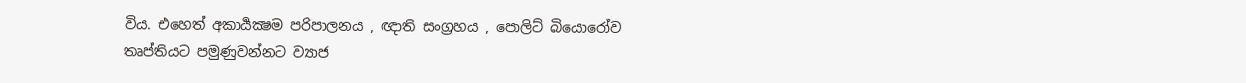විය. එහෙත් අකාර්‍යක්‍ෂම පරිපාලනය , ඥාති සංග්‍රහය , පොලිට් බියොරෝව තෘප්තියට පමුණුවන්නට ව්‍යාජ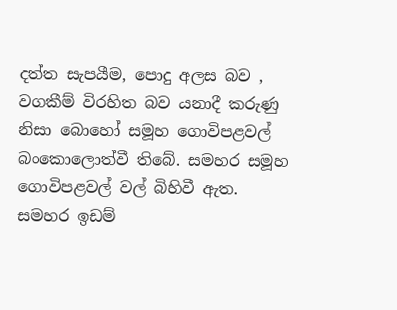දත්ත සැපයීම, පොදු අලස බව , වගකීම් විරහිත බව යනාදී කරුණු නිසා බොහෝ සමූහ ගොවිපළවල් බංකොලොත්වී තිබේ. සමහර සමූහ ගොවිපළවල් වල් බිහිවී ඇත. සමහර ඉඩම්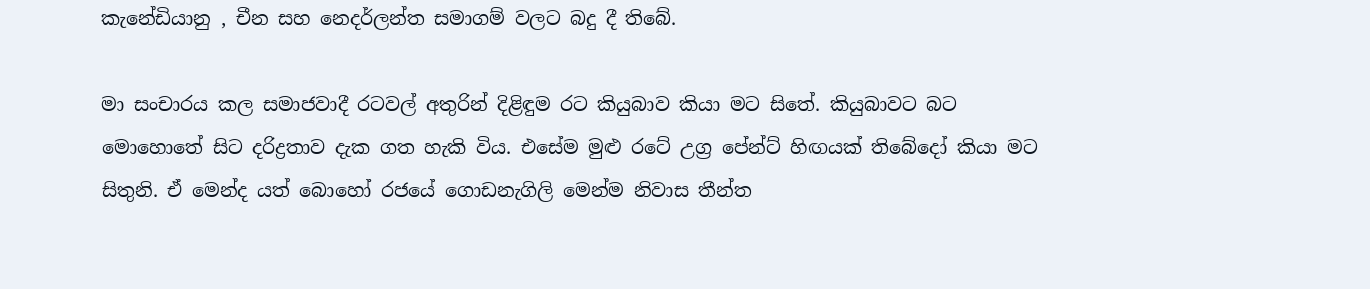කැනේඩියානු , චීන සහ නෙදර්ලන්ත සමාගම් වලට බදු දී තිබේ.

මා සංචාරය කල සමාජවාදී රටවල් අතුරින් දිළිඳුම රට කියුබාව කියා මට සිතේ. කියුබාවට බට මොහොතේ සිට දරිද්‍රතාව දැක ගත හැකි විය. එසේම මුළු රටේ උග්‍ර පේන්ට් හිඟයක් තිබේදෝ කියා මට සිතුනි. ඒ මෙන්ද යත් බොහෝ රජයේ ගොඩනැගිලි මෙන්ම නිවාස තීන්ත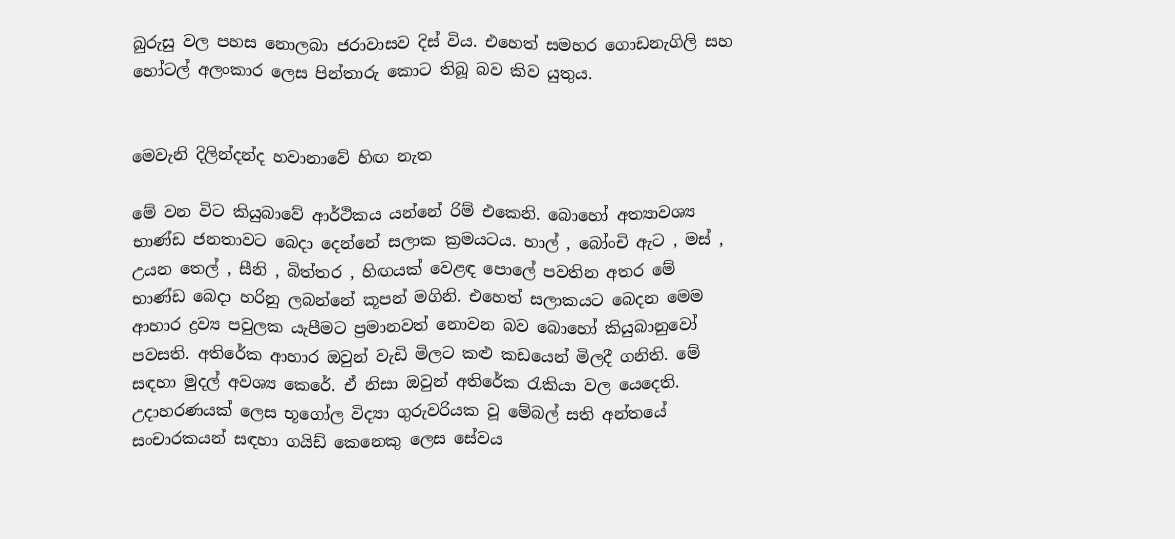බුරුසු වල පහස නොලබා ජරාවාසව දිස් විය. එහෙත් සමහර ගොඩනැගිලි සහ හෝටල් අලංකාර ලෙස පින්තාරු කොට තිබූ බව කිව යුතුය.


මෙවැනි දිලින්දන්ද හවානාවේ හිඟ නැත

මේ වන විට කියුබාවේ ආර්ථිකය යන්නේ රිම් එකෙනි. බොහෝ අත්‍යාවශ්‍ය භාණ්ඩ ජනතාවට බෙදා දෙන්නේ සලාක ක්‍රමයටය. හාල් , බෝංචි ඇට , මස් , උයන තෙල් , සීනි , බිත්තර , හිඟයක් වෙළඳ පොලේ පවතින අතර මේ භාණ්ඩ බෙදා හරිනු ලබන්නේ කූපන් මගිනි. එහෙත් සලාකයට බෙදන මෙම ආහාර ද්‍රව්‍ය පවුලක යැපීමට ප්‍රමානවත් නොවන බව බොහෝ කියුබානුවෝ පවසති. අතිරේක ආහාර ඔවුන් වැඩි මිලට කළු කඩයෙන් මිලදී ගනිති. මේ සඳහා මුදල් අවශ්‍ය කෙරේ. ඒ නිසා ඔවුන් අතිරේක රැකියා වල යෙදෙති. උදාහරණයක් ලෙස භූගෝල විද්‍යා ගුරුවරියක වූ මේබල් සති අන්තයේ සංචාරකයන් සඳහා ගයිඩ් කෙනෙකු ලෙස සේවය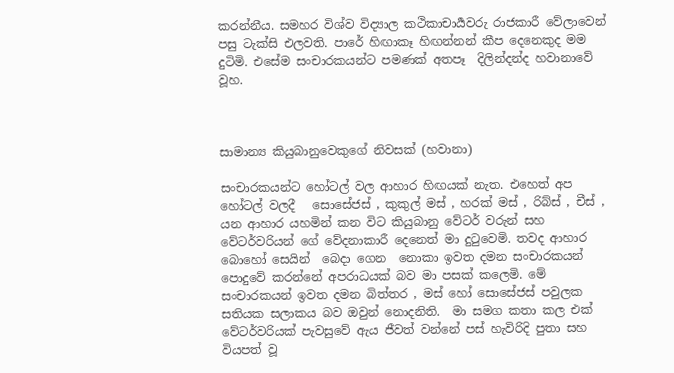කරන්නීය. සමහර විශ්ව විද්‍යාල කථිකාචාර්‍යවරු රාජකාරී වේලාවෙන් පසු ටැක්සි එලවති. පාරේ හිඟාකෑ හිඟන්නන් කීප දෙනෙකුද මම දුටිමි. එසේම සංචාරකයන්ට පමණක් අතපෑ  දිලින්දන්ද හවානාවේ වූහ.



සාමාන්‍ය කියුබානුවෙකුගේ නිවසක් (හවානා)

සංචාරකයන්ට හෝටල් වල ආහාර හිඟයක් නැත. එහෙත් අප හෝටල් වලදී   සොසේජස් , කුකුල් මස් , හරක් මස් , රිබ්ස් , චීස් , යන ආහාර යහමින් කන විට කියුබානු වේටර් වරුන් සහ වේටර්වරියන් ගේ වේදනාකාරී දෙනෙත් මා දුටුවෙමි. තවද ආහාර බොහෝ සෙයින්  බෙදා ගෙන  නොකා ඉවත දමන සංචාරකයන් පොදුවේ කරන්නේ අපරාධයක් බව මා පසක් කලෙමි. මේ සංචාරකයන් ඉවත දමන බිත්තර , මස් හෝ සොසේජස් පවුලක සතියක සලාකය බව ඔවුන් නොදනිති.  මා සමග කතා කල එක් වේටර්වරියක් පැවසුවේ ඇය ජීවත් වන්නේ පස් හැවිරිදි පුතා සහ වියපත් වූ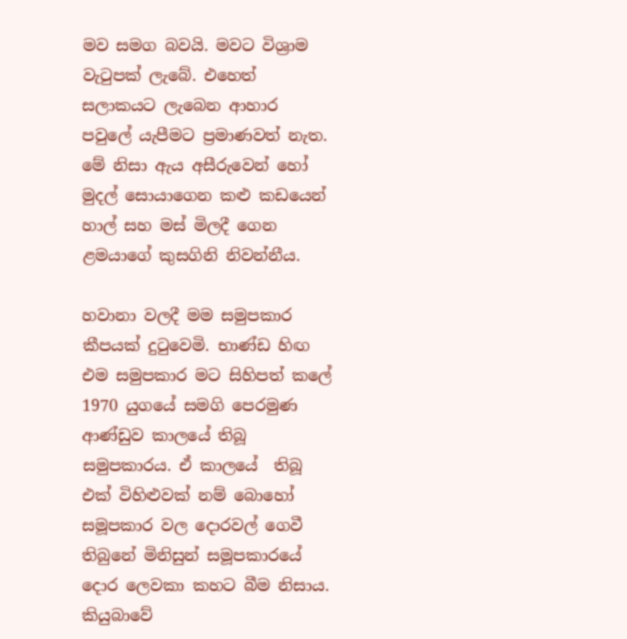මව සමග බවයි. මවට විශ්‍රාම වැටුපක් ලැබේ. එහෙත් සලාකයට ලැබෙන ආහාර පවුලේ යැපීමට ප්‍රමාණවත් නැත. මේ නිසා ඇය අසීරුවෙන් හෝ මුදල් සොයාගෙන කළු කඩයෙන් හාල් සහ මස් මිලදී ගෙන ළමයාගේ කුසගිනි නිවන්නීය.

හවානා වලදී මම සමුපකාර කීපයක් දුටුවෙමි. භාණ්ඩ හිඟ එම සමුපකාර මට සිහිපත් කලේ 1970 යුගයේ සමගි පෙරමුණ ආණ්ඩුව කාලයේ තිබූ සමුපකාරය. ඒ කාලයේ  තිබූ එක් විහිළුවක් නම් බොහෝ සමූපකාර වල දොරවල් ගෙවී තිබුනේ මිනිසුන් සමූපකාරයේ දොර ලෙවකා කහට බීම නිසාය. කියුබාවේ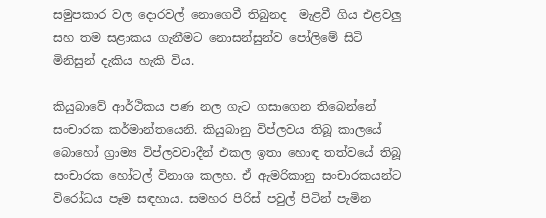සමුපකාර වල දොරවල් නොගෙවී තිබුනද  මැළවී ගිය එළවලු සහ තම සළාකය ගැනීමට නොසන්සුන්ව පෝලිමේ සිටි මිනිසුන් දැකිය හැකි විය.

කියුබාවේ ආර්ථිකය පණ නල ගැට ගසාගෙන තිබෙන්නේ සංචාරක කර්මාන්තයෙනි. කියුබානු විප්ලවය තිබූ කාලයේ බොහෝ ග්‍රාම්‍ය විප්ලවවාදීන් එකල ඉතා හොඳ තත්වයේ තිබූ සංචාරක හෝටල් විනාශ කලහ. ඒ ඇමරිකානු සංචාරකයන්ට විරෝධය පෑම සඳහාය. සමහර පිරිස් පවුල් පිටින් පැමින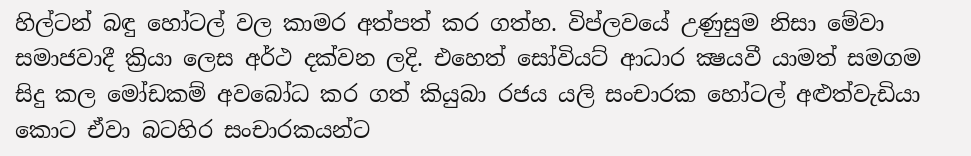හිල්ටන් බඳු හෝටල් වල කාමර අත්පත් කර ගත්හ. විප්ලවයේ උණුසුම නිසා මේවා සමාජවාදී ක්‍රියා ලෙස අර්ථ දක්වන ලදි. එහෙත් සෝවියට් ආධාර ක්‍ෂයවී යාමත් සමගම සිදු කල මෝඩකම් අවබෝධ කර ගත් කියුබා රජය යලි සංචාරක හෝටල් අළුත්වැඩියා කොට ඒවා බටහිර සංචාරකයන්ට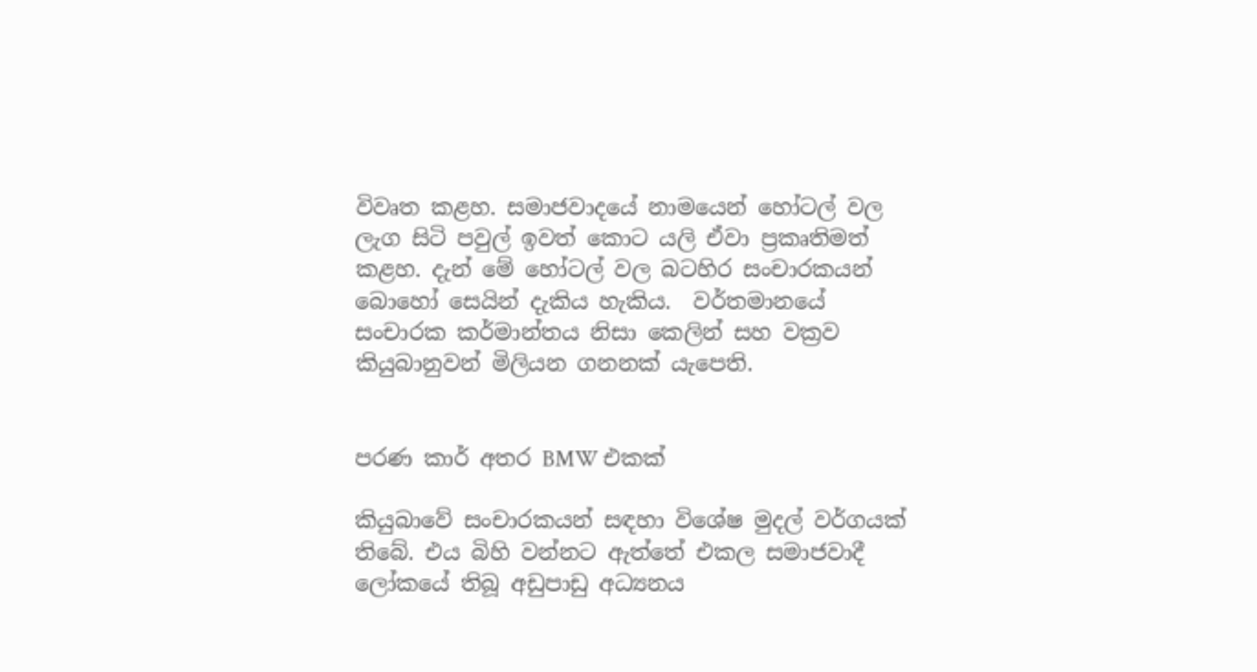විවෘත කළහ. සමාජවාදයේ නාමයෙන් හෝටල් වල ලැග සිටි පවුල් ඉවත් කොට යලි ඒවා ප්‍රකෘතිමත් කළහ. දැන් මේ හෝටල් වල බටහිර සංචාරකයන් බොහෝ සෙයින් දැකිය හැකිය.  වර්තමානයේ  සංචාරක කර්මාන්තය නිසා කෙලින් සහ වක්‍රව කියුබානුවන් මිලියන ගනනක් යැපෙති.


පරණ කාර් අතර BMW එකක්

කියුබාවේ සංචාරකයන් සඳහා විශේෂ මුදල් වර්ගයක් තිබේ. එය බිහි වන්නට ඇත්තේ එකල සමාජවාදී ලෝකයේ තිබූ අඩුපාඩු අධ්‍යනය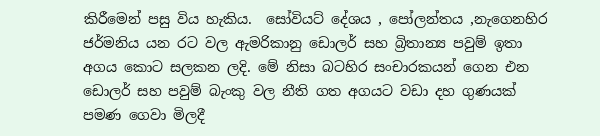කිරීමෙන් පසු විය හැකිය.  සෝවියට් දේශය , පෝලන්තය ,නැගෙනහිර ජර්මනිය යන රට වල ඇමරිකානු ඩොලර් සහ බ්‍රිතාන්‍ය පවුම් ඉතා අගය කොට සලකන ලදි. මේ නිසා බටහිර සංචාරකයන් ගෙන එන ඩොලර් සහ පවුම් බැංකු වල නීති ගත අගයට වඩා දහ ගුණයක් පමණ ගෙවා මිලදී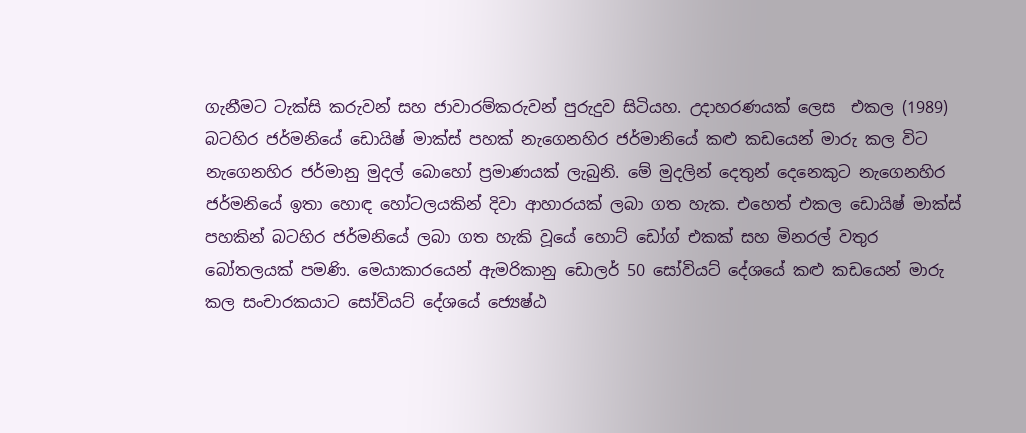ගැනීමට ටැක්සි කරුවන් සහ ජාවාරම්කරුවන් පුරුදුව සිටියහ. උදාහරණයක් ලෙස  එකල (1989) බටහිර ජර්මනියේ ඩොයිෂ් මාක්ස් පහක් නැගෙනහිර ජර්මානියේ කළු කඩයෙන් මාරු කල විට නැගෙනහිර ජර්මානු මුදල් බොහෝ ප්‍රමාණයක් ලැබුනි. මේ මුදලින් දෙතුන් දෙනෙකුට නැගෙනහිර ජර්මනියේ ඉතා හොඳ හෝටලයකින් දිවා ආහාරයක් ලබා ගත හැක. එහෙත් එකල ඩොයිෂ් මාක්ස් පහකින් බටහිර ජර්මනියේ ලබා ගත හැකි වූයේ හොට් ඩෝග් එකක් සහ මිනරල් වතුර බෝතලයක් පමණි. මෙයාකාරයෙන් ඇමරිකානු ඩොලර් 50 සෝවියට් දේශයේ කළු කඩයෙන් මාරු කල සංචාරකයාට සෝවියට් දේශයේ ජ්‍යෙෂ්ඨ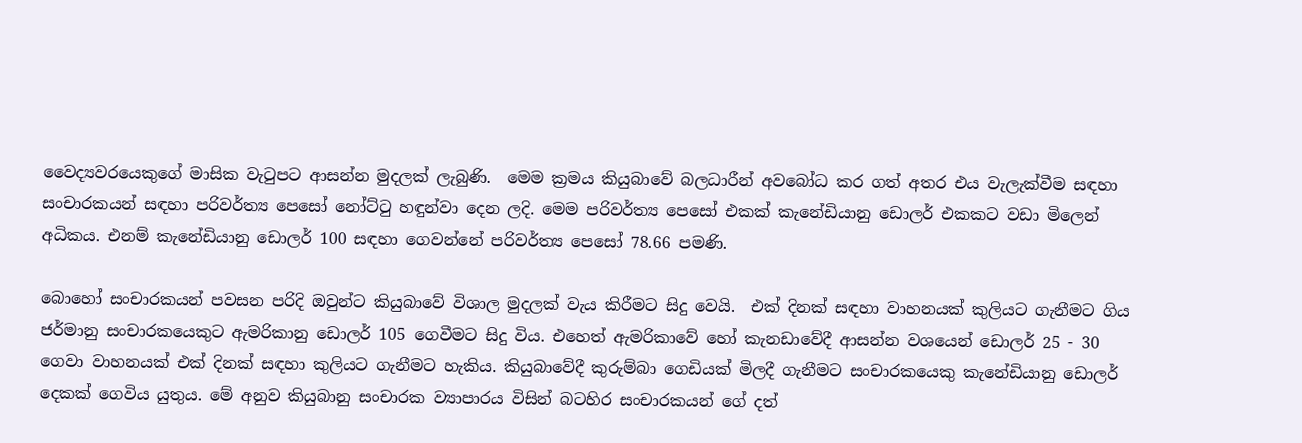වෛද්‍යවරයෙකුගේ මාසික වැටුපට ආසන්න මුදලක් ලැබුණි.  මෙම ක්‍රමය කියුබාවේ බලධාරීන් අවබෝධ කර ගත් අතර එය වැලැක්වීම සඳහා සංචාරකයන් සඳහා පරිවර්ත්‍ය පෙසෝ නෝට්ටු හඳුන්වා දෙන ලදි. මෙම පරිවර්ත්‍ය පෙසෝ එකක් කැනේඩියානු ඩොලර් එකකට වඩා මිලෙන් අධිකය. එනම් කැනේඩියානු ඩොලර් 100 සඳහා ගෙවන්නේ පරිවර්ත්‍ය පෙසෝ 78.66 පමණි.

බොහෝ සංචාරකයන් පවසන පරිදි ඔවුන්ට කියුබාවේ විශාල මුදලක් වැය කිරීමට සිදු වෙයි.  එක් දිනක් සඳහා වාහනයක් කුලියට ගැනීමට ගිය ජර්මානු සංචාරකයෙකුට ඇමරිකානු ඩොලර් 105 ගෙවීමට සිදු විය. එහෙත් ඇමරිකාවේ හෝ කැනඩාවේදී ආසන්න වශයෙන් ඩොලර් 25 - 30  ගෙවා වාහනයක් එක් දිනක් සඳහා කුලියට ගැනීමට හැකිය. කියුබාවේදී කුරුම්බා ගෙඩියක් මිලදී ගැනීමට සංචාරකයෙකු කැනේඩියානු ඩොලර් දෙකක් ගෙවිය යුතුය. මේ අනුව කියුබානු සංචාරක ව්‍යාපාරය විසින් බටහිර සංචාරකයන් ගේ දත්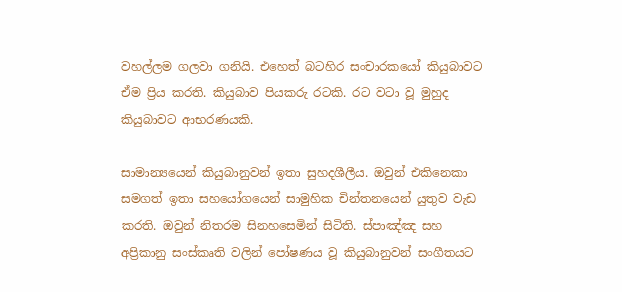වහල්ලම ගලවා ගනියි. එහෙත් බටහිර සංචාරකයෝ කියුබාවට ඒම ප්‍රිය කරති. කියුබාව පියකරු රටකි. රට වටා වූ මුහුද කියුබාවට ආභරණයකි.

සාමාන්‍යයෙන් කියුබානුවන් ඉතා සුහදශීලීය. ඔවුන් එකිනෙකා සමගත් ඉතා සහයෝගයෙන් සාමුහික චින්තනයෙන් යුතුව වැඩ කරති. ඔවුන් නිතරම සිනහසෙමින් සිටිති. ස්පාඤ්ඤ සහ අප්‍රිකානු සංස්කෘති වලින් පෝෂණය වූ කියුබානුවන් සංගීතයට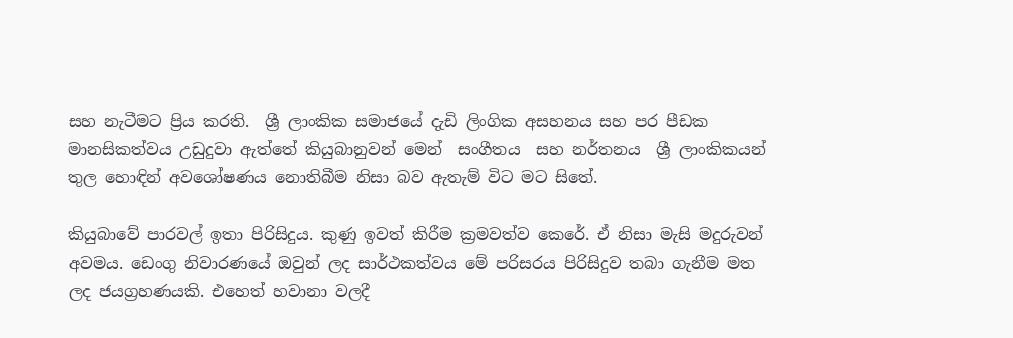සහ නැටීමට ප්‍රිය කරති.  ශ්‍රී ලාංකික සමාජයේ දැඩි ලිංගික අසහනය සහ පර පීඩක මානසිකත්වය උඩුදුවා ඇත්තේ කියුබානුවන් මෙන්  සංගීතය  සහ නර්තනය  ශ්‍රී ලාංකිකයන් තුල හොඳින් අවශෝෂණය නොතිබීම නිසා බව ඇතැම් විට මට සිතේ.

කියුබාවේ පාරවල් ඉතා පිරිසිදුය. කුණු ඉවත් කිරීම ක්‍රමවත්ව කෙරේ. ඒ නිසා මැසි මදුරුවන් අවමය. ඩෙංගු නිවාරණයේ ඔවුන් ලද සාර්ථකත්වය මේ පරිසරය පිරිසිදුව තබා ගැනීම මත ලද ජයග්‍රහණයකි. එහෙත් හවානා වලදී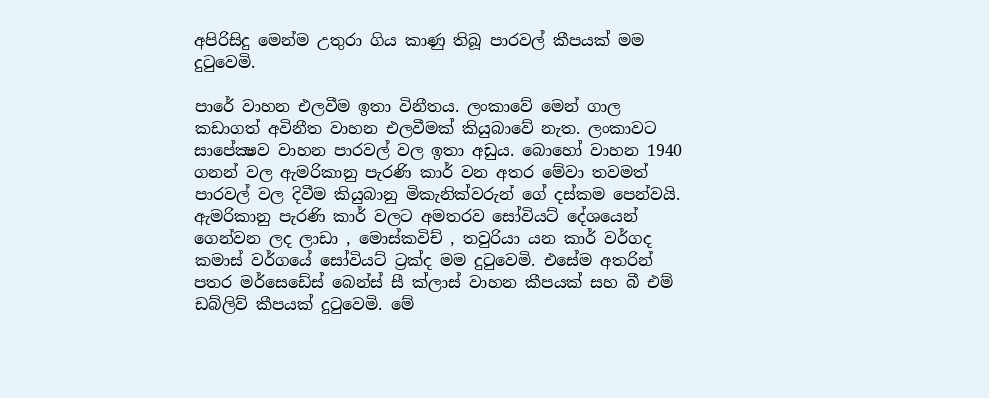අපිරිසිදු මෙන්ම උතුරා ගිය කාණු තිබූ පාරවල් කීපයක් මම දුටුවෙමි.

පාරේ වාහන එලවීම ඉතා විනීතය. ලංකාවේ මෙන් ගාල කඩාගත් අවිනීත වාහන එලවීමක් කියුබාවේ නැත. ලංකාවට සාපේක්‍ෂව වාහන පාරවල් වල ඉතා අඩුය. බොහෝ වාහන 1940 ගනන් වල ඇමරිකානු පැරණි කාර් වන අතර මේවා තවමත් පාරවල් වල දිවීම කියුබානු මිකැනික්වරුන් ගේ දස්කම පෙන්වයි. ඇමරිකානු පැරණි කාර් වලට අමතරව සෝවියට් දේශයෙන් ගෙන්වන ලද ලාඩා , මොස්කවිච් , තවුරියා යන කාර් වර්ගද කමාස් වර්ගයේ සෝවියට් ට්‍රක්ද මම දුටුවෙමි. එසේම අතරින් පතර මර්සෙඩේස් බෙන්ස් සී ක්ලාස් වාහන කීපයක් සහ බී එම් ඩබ්ලිව් කීපයක් දුටුවෙමි. මේ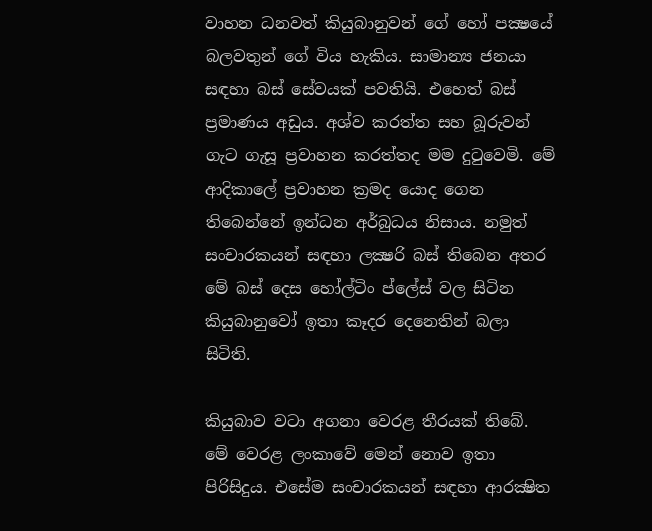වාහන ධනවත් කියුබානුවන් ගේ හෝ පක්‍ෂයේ බලවතුන් ගේ විය හැකිය. සාමාන්‍ය ජනයා සඳහා බස් සේවයක් පවතියි. එහෙත් බස් ප්‍රමාණය අඩුය. අශ්ව කරත්ත සහ බූරුවන් ගැට ගැසූ ප්‍රවාහන කරත්තද මම දුටුවෙමි. මේ ආදිකාලේ ප්‍රවාහන ක්‍රමද යොද ගෙන තිබෙන්නේ ඉන්ධන අර්බුධය නිසාය. නමුත් සංචාරකයන් සඳහා ලක්‍ෂරි බස් තිබෙන අතර මේ බස් දෙස හෝල්ටිං ප්ලේස් වල සිටින කියුබානුවෝ ඉතා කෑදර දෙනෙතින් බලා සිටිති.

කියුබාව වටා අගනා වෙරළ තීරයක් තිබේ. මේ වෙරළ ලංකාවේ මෙන් නොව ඉතා පිරිසිදුය. එසේම සංචාරකයන් සඳහා ආරක්‍ෂිත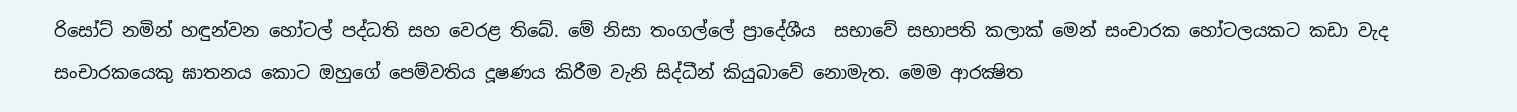රිසෝට් නමින් හඳුන්වන හෝටල් පද්ධති සහ වෙරළ තිබේ. මේ නිසා තංගල්ලේ ප්‍රාදේශීය  සභාවේ සභාපති කලාක් මෙන් සංචාරක හෝටලයකට කඩා වැද සංචාරකයෙකු ඝාතනය කොට ඔහුගේ පෙම්වතිය දූෂණය කිරීම වැනි සිද්ධීන් කියුබාවේ නොමැත. මෙම ආරක්‍ෂිත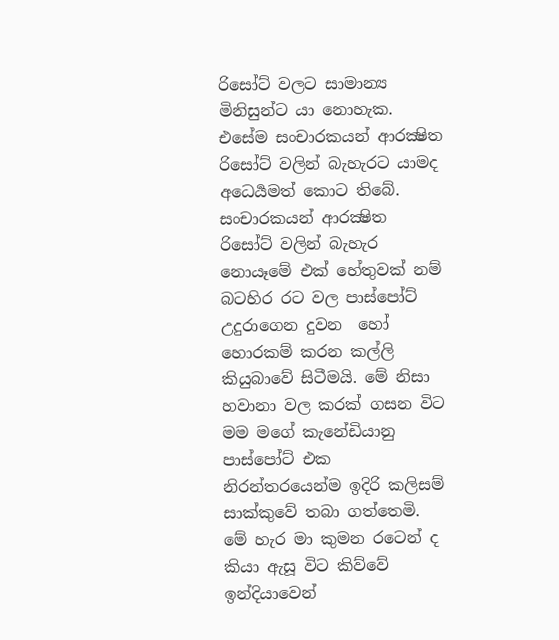රිසෝට් වලට සාමාන්‍ය මිනිසුන්ට යා නොහැක. එසේම සංචාරකයන් ආරක්‍ෂිත රිසෝට් වලින් බැහැරට යාමද අධෙර්‍යමත් කොට තිබේ.  සංචාරකයන් ආරක්‍ෂිත රිසෝට් වලින් බැහැර නොයෑමේ එක් හේතුවක් නම් බටහිර රට වල පාස්පෝට් උදුරාගෙන දුවන  හෝ හොරකම් කරන කල්ලි කියුබාවේ සිටීමයි. මේ නිසා හවානා වල කරක් ගසන විට මම මගේ කැනේඩියානු පාස්පෝට් එක නිරන්තරයෙන්ම ඉදිරි කලිසම් සාක්කුවේ තබා ගත්තෙමි.  මේ හැර මා කුමන රටෙන් ද කියා ඇසූ විට කිව්වේ ඉන්දියාවෙන්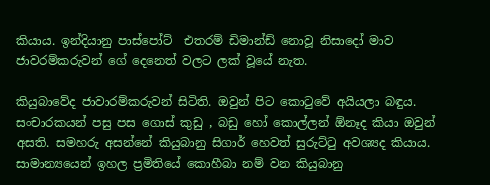කියාය. ඉන්දියානු පාස්පෝට්  එතරම් ඩිමාන්ඩ් නොවූ නිසාදෝ මාව ජාවරම්කරුවන් ගේ දෙනෙත් වලට ලක් වූයේ නැත.

කියුබාවේද ජාවාරම්කරුවන් සිටිති. ඔවුන් පිට කොටුවේ අයියලා බඳුය. සංචාරකයන් පසු පස ගොස් කුඩු , බඩු හෝ කොල්ලන් ඕනෑද කියා ඔවුන් අසති. සමහරු අසන්නේ කියුබානු සිගාර් හෙවත් සුරුට්ටු අවශ්‍යද කියාය. සාමාන්‍යයෙන් ඉහල ප්‍රමිතියේ කොහීබා නම් වන කියුබානු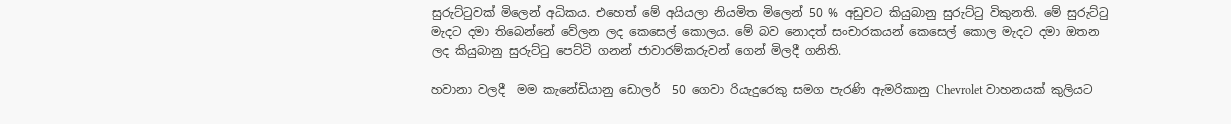සුරුට්ටුවක් මිලෙන් අධිකය. එහෙත් මේ අයියලා නියමිත මිලෙන් 50 % අඩුවට කියුබානු සුරුට්ටු විකුනති. මේ සුරුට්ටු මැදට දමා තිබෙන්නේ වේලන ලද කෙසෙල් කොලය. මේ බව නොදත් සංචාරකයන් කෙසෙල් කොල මැදට දමා ඔතන ලද කියුබානු සුරුට්ටු පෙට්ටි ගනන් ජාවාරම්කරුවන් ගෙන් මිලදී ගනිති.

හවානා වලදී  මම කැනේඩියානු ඩොලර්  50 ගෙවා රියැදුරෙකු සමග පැරණි ඇමරිකානු Chevrolet වාහනයක් කුලියට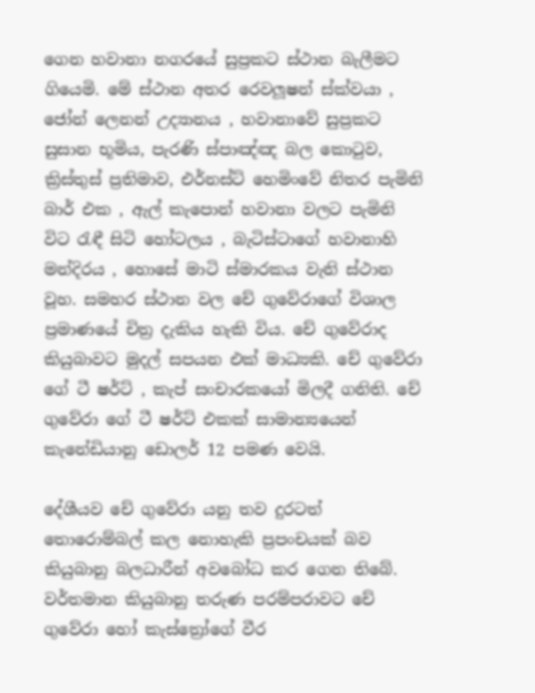ගෙන හවානා නගරයේ සුප්‍රකට ස්ථාන බැලීමට ගියෙමි. මේ ස්ථාන අතර රෙවලූෂන් ස්ක්වයා , ජෝන් ලෙනන් උද්‍යානය , හවානාවේ සුප්‍රකට සුසාන භූමිය, පැරණි ස්පාඤ්ඤ බල කොටුව, ක්‍රිස්තුස් ප්‍රතිමාව, එර්නස්ට් හෙමිංවේ නිතර පැමිනි බාර් එක , ඇල් කැපොන් හවානා වලට පැමිනි විට රැඳී සිටි හෝටලය , බැටිස්ටාගේ හවානාහි මන්දිරය , හොසේ මාටි ස්මාරකය වැනි ස්ථාන වූහ. සමහර ස්ථාන වල චේ ගුවේරාගේ විශාල ප්‍රමාණයේ චිත්‍ර දැකිය හැකි විය. චේ ගුවේරාද කියුබාවට මුදල් සපයන එක් මාධ්‍යකි. චේ ගුවේරා ගේ ටී ෂර්ට් , කැප් සංචාරකයෝ මිලදී ගනිති. චේ ගුවේරා ගේ ටී ෂර්ට් එකක් සාමාන්‍යයෙන් කැනේඩියානු ඩොලර් 12 පමණ වෙයි.

දේශීයව චේ ගුවේරා යනු තව දුරටත් තොරොම්බල් කල නොහැකි ප්‍රපංචයක් බව කියුබානු බලධාරීන් අවබෝධ කර ගෙන තිබේ. වර්තමාන කියුබානු තරුණ පරම්පරාවට චේ ගුවේරා හෝ කැස්ත්‍රෝගේ වීර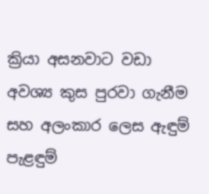ක්‍රියා අසනවාට වඩා අවශ්‍ය කුස පුරවා ගැනීම සහ අලංකාර ලෙස ඇඳුම් පැළඳුම්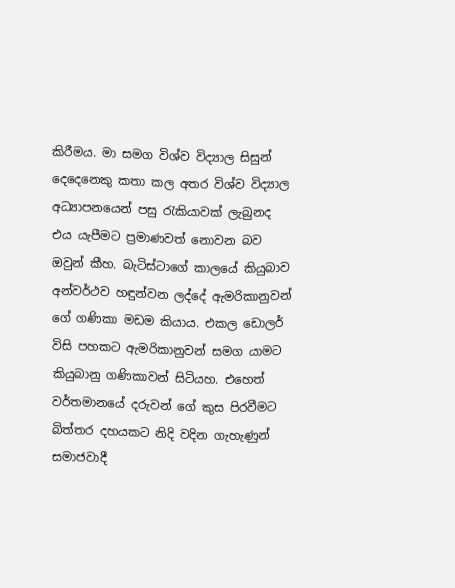කිරීමය. මා සමග විශ්ව විද්‍යාල සිසුන් දෙදෙනෙකු කතා කල අතර විශ්ව විද්‍යාල අධ්‍යාපනයෙන් පසු රැකියාවක් ලැබුනද එය යැපීමට ප්‍රමාණවත් නොවන බව ඔවුන් කීහ. බැටිස්ටාගේ කාලයේ කියුබාව අන්වර්ථව හඳුන්වන ලද්දේ ඇමරිකානුවන් ගේ ගණිකා මඩම කියාය. එකල ඩොලර් විසි පහකට ඇමරිකානුවන් සමග යාමට කියුබානු ගණිකාවන් සිටියහ. එහෙත් වර්තමානයේ දරුවන් ගේ කුස පිරවීමට බිත්තර දහයකට නිදි වදින ගැහැණුන් සමාජවාදී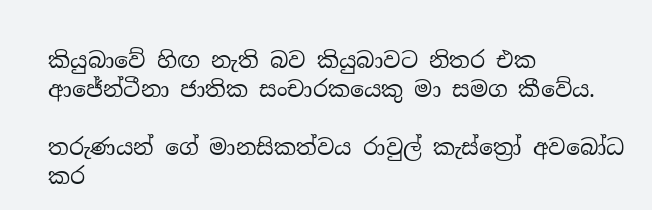කියුබාවේ හිඟ නැති බව කියුබාවට නිතර එක ආජේන්ටීනා ජාතික සංචාරකයෙකු මා සමග කීවේය.

තරුණයන් ගේ මානසිකත්වය රාවුල් කැස්ත්‍රෝ අවබෝධ කර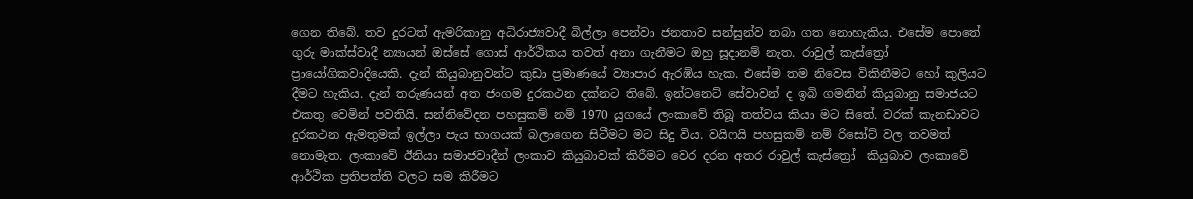ගෙන තිබේ. තව දුරටත් ඇමරිකානු අධිරාජ්‍යවාදී බිල්ලා පෙන්වා ජනතාව සන්සුන්ව තබා ගත නොහැකිය. එසේම පොතේ ගුරු මාක්ස්වාදී න්‍යායන් ඔස්සේ ගොස් ආර්ථිකය තවත් අනා ගැනීමට ඔහු සූදානම් නැත. රාවුල් කැස්ත්‍රෝ ප්‍රායෝගිකවාදියෙකි. දැන් කියුබානුවන්ට කුඩා ප්‍රමාණයේ ව්‍යාපාර ඇරඹිය හැක. එසේම තම නිවෙස විකිනීමට හෝ කුලියට දීමට හැකිය. දැන් තරුණයන් අත ජංගම දුරකථන දක්නට තිබේ. ඉන්ටනෙට් සේවාවන් ද ඉබි ගමනින් කියුබානු සමාජයට එකතු වෙමින් පවතියි. සන්නිවේදන පහසුකම් නම් 1970 යුගයේ ලංකාවේ තිබූ තත්වය කියා මට සිතේ. වරක් කැනඩාවට දුරකථන ඇමතුමක් ඉල්ලා පැය භාගයක් බලාගෙන සිටීමට මට සිදු විය. වයිෆයි පහසුකම් නම් රිසෝට් වල තවමත් නොමැත. ලංකාවේ ඊනියා සමාජවාදීන් ලංකාව කියුබාවක් කිරීමට වෙර දරන අතර රාවුල් කැස්ත්‍රෝ  කියුබාව ලංකාවේ ආර්ථික ප්‍රතිපත්ති වලට සම කිරීමට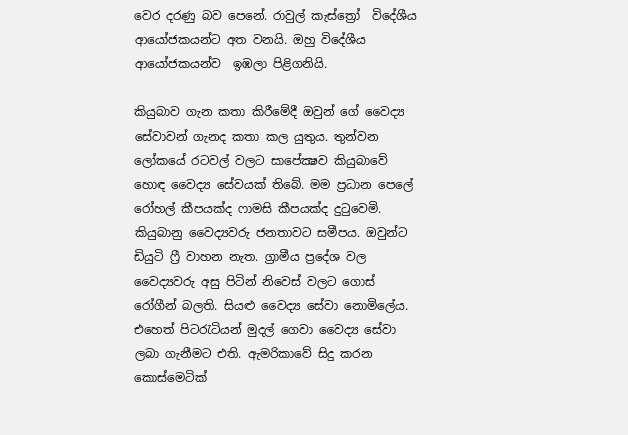වෙර දරණු බව පෙනේ. රාවුල් කැස්ත්‍රෝ  විදේශීය ආයෝජකයන්ට අත වනයි. ඔහු විදේශීය ආයෝජකයන්ව  ඉඹලා පිළිගනියි.

කියුබාව ගැන කතා කිරීමේදී ඔවුන් ගේ වෛද්‍ය සේවාවන් ගැනද කතා කල යුතුය. තුන්වන ලෝකයේ රටවල් වලට සාපේක්‍ෂව කියුබාවේ හොඳ වෛද්‍ය සේවයක් තිබේ. මම ප්‍රධාන පෙලේ රෝහල් කීපයක්ද ෆාමසි කීපයක්ද දුටුවෙමි. කියුබානු වෛද්‍යවරු ජනතාවට සමීපය. ඔවුන්ට ඩියුටි ෆ්‍රී වාහන නැත. ග්‍රාමීය ප්‍රදේශ වල වෛද්‍යවරු අසු පිටින් නිවෙස් වලට ගොස් රෝගීන් බලති. සියළු වෛද්‍ය සේවා නොමිලේය. එහෙත් පිටරැටියන් මුදල් ගෙවා වෛද්‍ය සේවා ලබා ගැනීමට එති. ඇමරිකාවේ සිදු කරන කොස්මෙටික්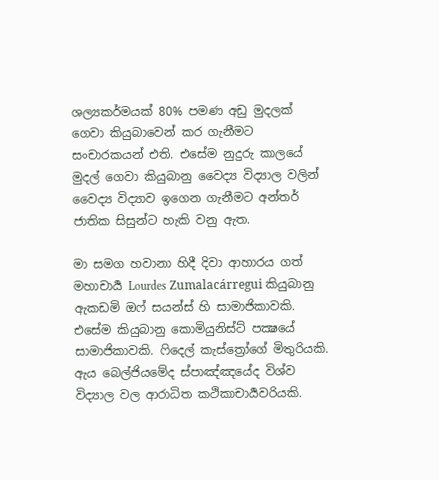ශල්‍යකර්මයක් 80% පමණ අඩු මුදලක් ගෙවා කියුබාවෙන් කර ගැනීමට සංචාරකයන් එති. එසේම නුදුරු කාලයේ මුදල් ගෙවා කියුබානු වෛද්‍ය විද්‍යාල වලින් වෛද්‍ය විද්‍යාව ඉගෙන ගැනීමට අන්තර් ජාතික සිසුන්ට හැකි වනු ඇත.

මා සමග හවානා හිදී දිවා ආහාරය ගත් මහාචාර්‍ය Lourdes Zumalacárregui කියුබානු ඇකඩමි ඔෆ් සයන්ස් හි සාමාජිකාවකි. එසේම කියුබානු කොමියුනිස්ට් පක්‍ෂයේ සාමාජිකාවකි. ෆිදෙල් කැස්ත්‍රෝගේ මිතුරියකි. ඇය බෙල්ජියමේද ස්පාඤ්ඤයේද විශ්ව විද්‍යාල වල ආරාධිත කථිකාචාර්‍යවරියකි.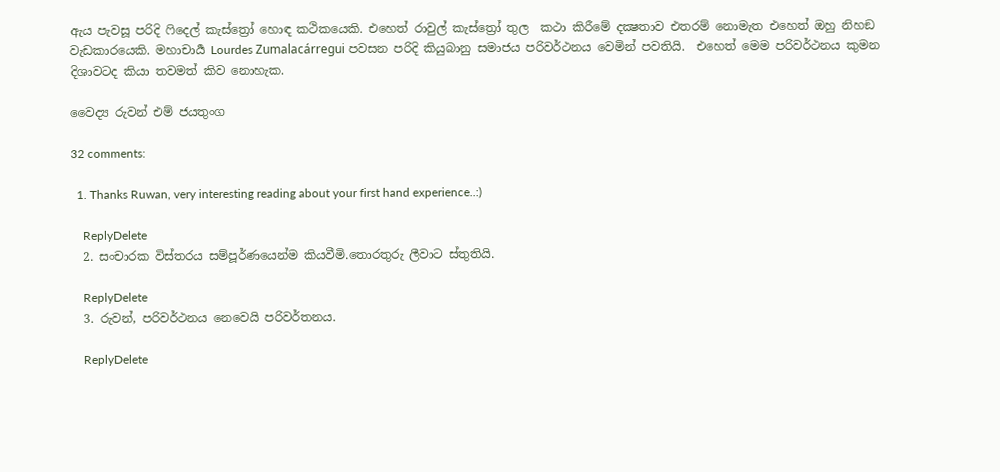ඇය පැවසූ පරිදි ෆිදෙල් කැස්ත්‍රෝ හොඳ කථිකයෙකි. එහෙත් රාවුල් කැස්ත්‍රෝ තුල  කථා කිරීමේ දක්‍ෂතාව එතරම් නොමැත එහෙත් ඔහු නිහඞ වැඩකාරයෙකි. මහාචාර්‍ය Lourdes Zumalacárregui පවසන පරිදි කියුබානු සමාජය පරිවර්ථනය වෙමින් පවතියි.  එහෙත් මෙම පරිවර්ථනය කුමන දිශාවටද කියා තවමත් කිව නොහැක.

වෛද්‍ය රුවන් එම් ජයතුංග

32 comments:

  1. Thanks Ruwan, very interesting reading about your first hand experience..:)

    ReplyDelete
  2. සංචාරක විස්තරය සම්පූර්ණයෙන්ම කියවීමි.තොරතුරු ලීවාට ස්තුතියි.

    ReplyDelete
  3. රුවන්, පරිවර්ථනය නෙවෙයි පරිවර්තනය.

    ReplyDelete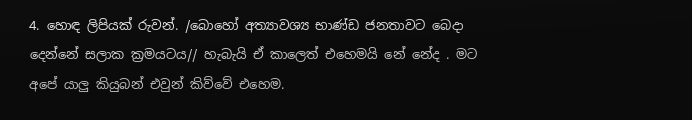4. හොඳ ලිපියක් රුවන්. /බොහෝ අත්‍යාවශ්‍ය භාණ්ඩ ජනතාවට බෙදා දෙන්නේ සලාක ක්‍රමයටය// හැබැයි ඒ කාලෙත් එහෙමයි නේ නේද . මට අපේ යාලු කියුබන් එවුන් කිව්වේ එහෙම.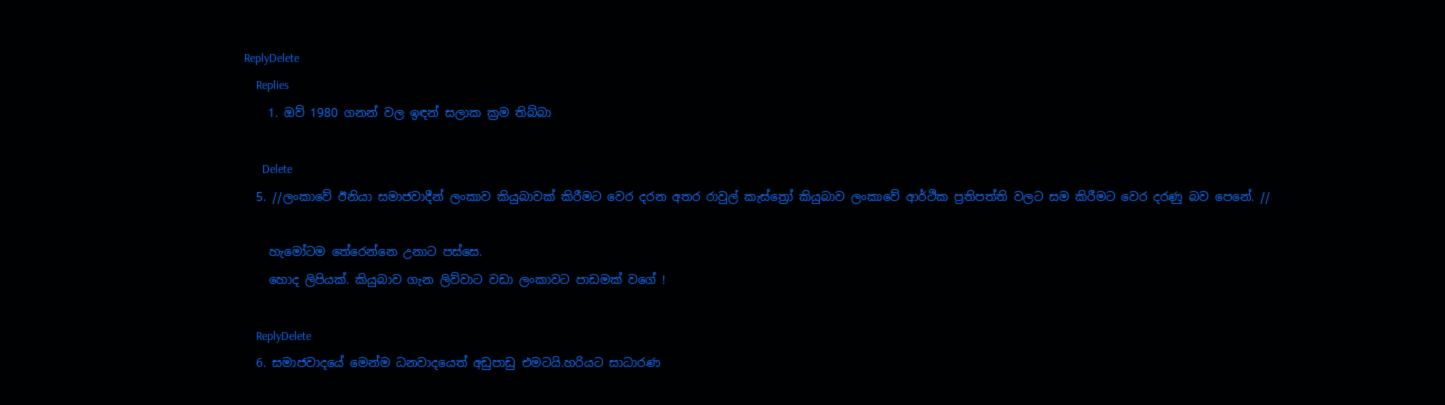ReplyDelete
    Replies
    1. ඔව් 1980 ගනන් වල ඉඳන් සලාක ක්‍රම තිබ්බා

      Delete
  5. //ලංකාවේ ඊනියා සමාජවාදීන් ලංකාව කියුබාවක් කිරීමට වෙර දරන අතර රාවුල් කැස්ත්‍රෝ කියුබාව ලංකාවේ ආර්ථික ප්‍රතිපත්ති වලට සම කිරීමට වෙර දරණු බව පෙනේ. //

    හැමෝටම තේරෙන්නෙ උනාට පස්සෙ.
    හොද ලිපියක්. කියුබාව ගැන ලිව්වාට වඩා ලංකාවට පාඩමක් වගේ !

    ReplyDelete
  6. සමාජවාදයේ මෙන්ම ධනවාදයෙත් අඩුපාඩු එමටයි.හරියට සාධාරණ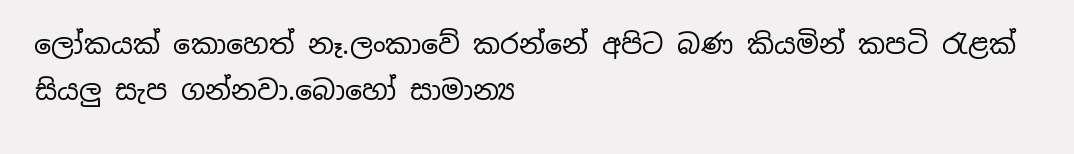ලෝකයක් කොහෙත් නෑ.ලංකාවේ කරන්නේ අපිට බණ කියමින් කපටි රැළක් සියලු සැප ගන්නවා.බොහෝ සාමාන්‍ය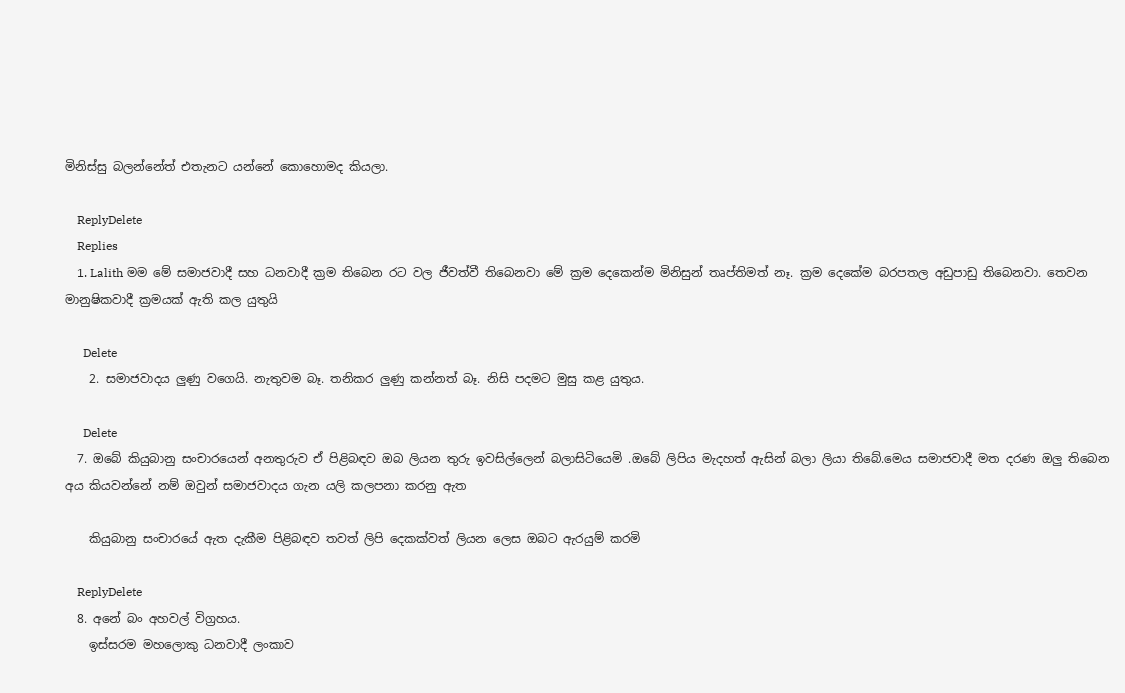මිනිස්සු බලන්නේත් එතැනට යන්නේ කොහොමද කියලා.

    ReplyDelete
    Replies
    1. Lalith මම මේ සමාජවාදී සහ ධනවාදී ක්‍රම තිබෙන රට වල ජීවත්වී තිබෙනවා මේ ක්‍රම දෙකෙන්ම මිනිසුන් තෘප්තිමත් නෑ. ක්‍රම දෙකේම බරපතල අඩුපාඩු තිබෙනවා. තෙවන මානුෂිකවාදී ක්‍රමයක් ඇති කල යුතුයි

      Delete
    2. සමාජවාදය ලුණු වගෙයි. නැතුවම බෑ. තනිකර ලුණු කන්නත් බෑ. නිසි පදමට මුසු කළ යුතුය.

      Delete
  7. ඔබේ කියුබානු සංචාරයෙන් අනතුරුව ඒ පිළිබඳව ඔබ ලියන තුරු ඉවසිල්ලෙන් බලාසිටියෙමි .ඔබේ ලිපිය මැදහත් ඇසින් බලා ලියා තිබේ.මෙය සමාජවාදී මත දරණ ඔලු තිබෙන අය කියවන්නේ නම් ඔවුන් සමාජවාදය ගැන යලි කලපනා කරනු ඇත

    කියුබානු සංචාරයේ ඇත දැකීම පිළිබඳව තවත් ලිපි දෙකක්වත් ලියන ලෙස ඔබට ඇරයුම් කරමි

    ReplyDelete
  8. අනේ බං අහවල් විග්‍රහය.
    ඉස්සරම මහලොකු ධනවාදී ලංකාව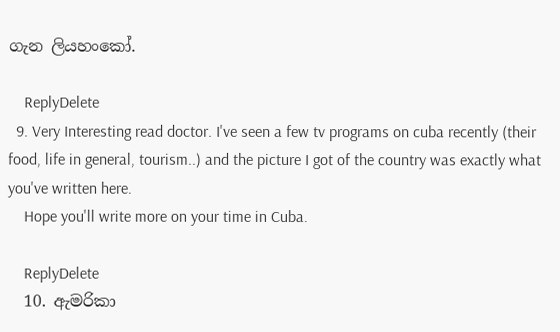ගැන ලියහංකෝ.

    ReplyDelete
  9. Very Interesting read doctor. I've seen a few tv programs on cuba recently (their food, life in general, tourism..) and the picture I got of the country was exactly what you've written here.
    Hope you'll write more on your time in Cuba.

    ReplyDelete
  10. ඇමරිකා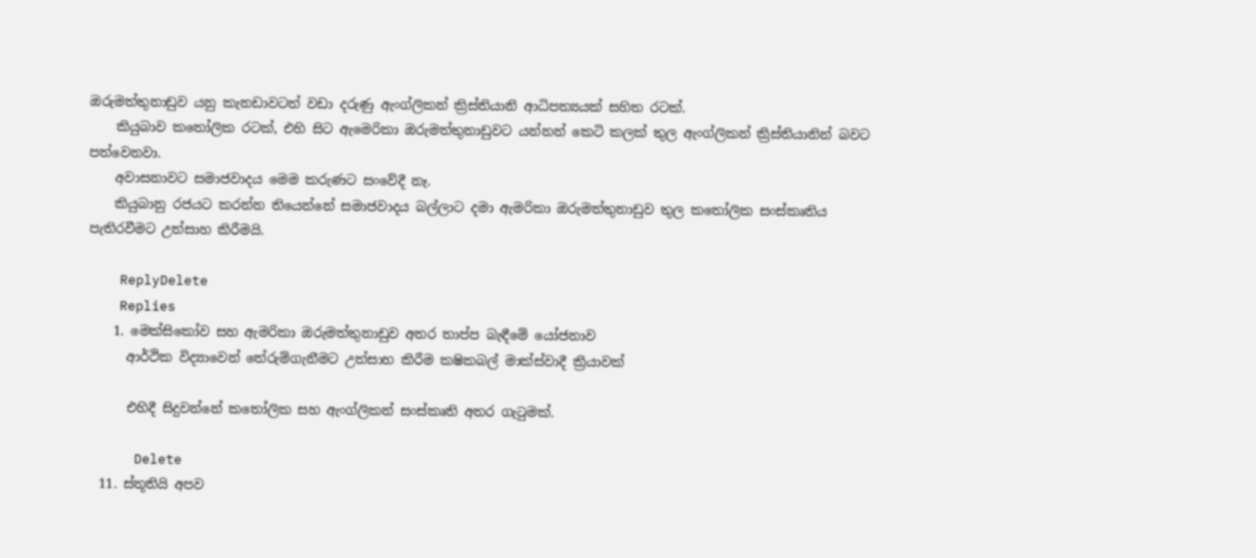ඔරුමත්තුනාඩුව යනු කැනඩාවටත් වඩා දරුණු ඇංග්ලිකන් ක්‍රිස්තියානි ආධිපත්‍යයක් සහිත රටක්.
    කියුබාව කතෝලික රටක්, එහි සිට ඇමෙරිකා ඔරුමත්තුනාඩුවට යන්නන් කෙටි කලක් තුල ඇංග්ලිකන් ක්‍රිස්තියානින් බවට පත්වෙනවා.
    අවාසනාවට සමාජවාදය මෙම කරුණට සංවේදී නෑ.
    කියුබානු රජයට කරන්න තියෙන්නේ සමාජවාදය බල්ලාට දමා ඇමරිකා ඔරුමත්තුනාඩුව තුල කතෝලික සංස්කෘතිය පැතිරවීමට උත්සාහ කිරීමයි.

    ReplyDelete
    Replies
    1. මෙක්සිකෝව සහ ඇමරිකා ඔරුමත්තුනාඩුව අතර තාප්ප බැඳීමේ යෝජනාව
      ආර්ථික විද්‍යාවෙන් තේරුම්ගැනීමට උත්සාහ කිරීම කෂිකබල් මාක්ස්වාදී ක්‍රියාවක්

      එහිදී සිදුවන්නේ කතෝලික සහ ඇංග්ලිකන් සංස්කෘති අතර ගැටුමක්.

      Delete
  11. ස්තූතියි අපව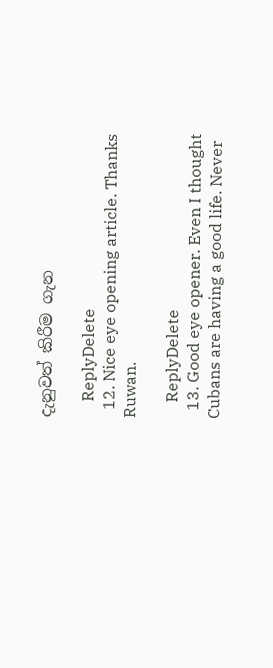දැනුවත් කිරීම ගැන

    ReplyDelete
  12. Nice eye opening article. Thanks Ruwan.

    ReplyDelete
  13. Good eye opener. Even I thought Cubans are having a good life. Never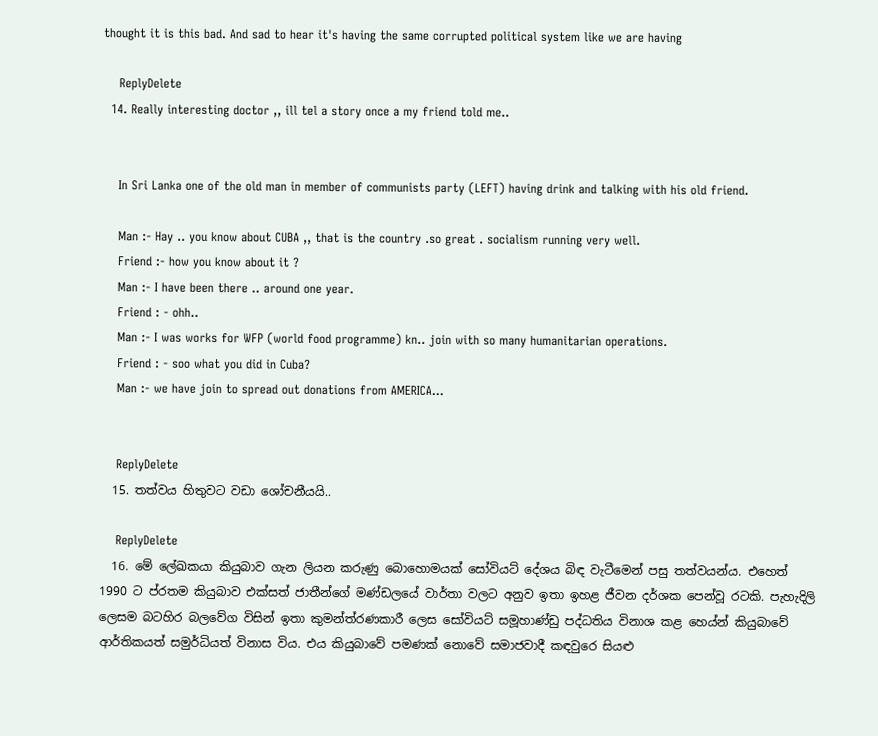thought it is this bad. And sad to hear it's having the same corrupted political system like we are having

    ReplyDelete
  14. Really interesting doctor ,, ill tel a story once a my friend told me..


    In Sri Lanka one of the old man in member of communists party (LEFT) having drink and talking with his old friend.

    Man :- Hay .. you know about CUBA ,, that is the country .so great . socialism running very well.
    Friend :- how you know about it ?
    Man :- I have been there .. around one year.
    Friend : - ohh..
    Man :- I was works for WFP (world food programme) kn.. join with so many humanitarian operations.
    Friend : - soo what you did in Cuba?
    Man :- we have join to spread out donations from AMERICA...


    ReplyDelete
  15. තත්වය හිතුවට වඩා ශෝචනීයයි..

    ReplyDelete
  16. මේ ලේඛකයා කියුබාව ගැන ලියන කරුණු බොහොමයක් සෝවියට් දේශය බිඳ වැටීමෙන් පසු තත්වයන්ය. එහෙත් 1990 ට ප්රතම කියුබාව එක්සත් ජාතීන්ගේ මණ්ඩලයේ වාර්තා වලට අනුව ඉතා ඉහළ ජීවන දර්ශක පෙන්වූ රටකි. පැහැදිලි ලෙසම බටහිර බලවේග විසින් ඉතා කුමන්ත්රණකාරී ලෙස සෝවියට් සමූහාණ්ඩු පද්ධතිය විනාශ කළ හෙය්න් කියුබාවේ ආර්තිකයත් සමුර්ධියත් විනාස විය. එය කියුබාවේ පමණක් නොවේ සමාජවාදී කඳවුරෙ සියළු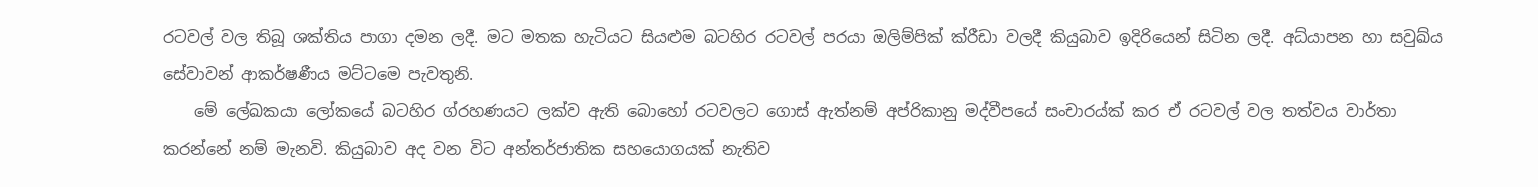රටවල් වල තිබූ ශක්තිය පාගා දමන ලදී. මට මතක හැටියට සියළුම බටහිර රටවල් පරයා ඔලිම්පික් ක්රීඩා වලදී කියුබාව ඉදිරියෙන් සිටින ලදී. අධ්යාපන හා සවුඛ්ය සේවාවන් ආකර්ෂණීය මට්ටමෙ පැවතුනි.
    මේ ලේඛකයා ලෝකයේ බටහිර ග්රහණයට ලක්ව ඇති බොහෝ රටවලට ගොස් ඇත්නම් අප්රිකානු මද්වීපයේ සංචාරය්ක් කර ඒ රටවල් වල තත්වය වාර්තා කරන්නේ නම් මැනවි. කියුබාව අද වන විට අන්තර්ජාතික සහයොගයක් නැතිව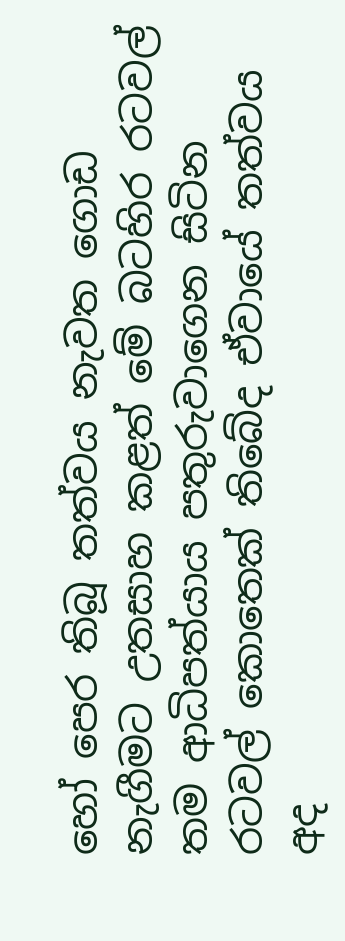හෝ පෙර තිබූ තත්වය නැවත ගොඩ නැගීමට උතසාහ කළත් මේ බටහිර රටවල් තම ආධිපත්යාය පතුරුවාගෙන සිටින රටවල් කොතෙක් තිබේද ඒවායේ තත්වය අද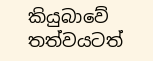කියුබාවේ තත්වයටත්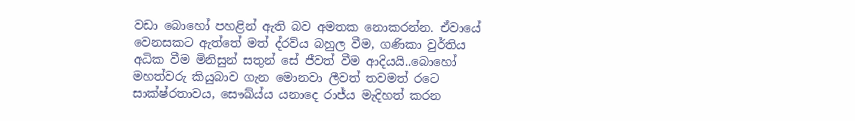වඩා බොහෝ පහළින් ඇති බව අමතක නොකරන්න. ඒවායේ වෙනසකට ඇත්තේ මත් ද්රව්ය බහුල වීම, ගණිකා වුර්තිය අධික වීම මිනිසුන් සතුන් සේ ජීවත් වීම ආදියයි..බොහෝ මහත්වරු කියුබාව ගැන මොනවා ලීවත් තවමත් රටෙ සාක්ෂ්රතාවය, සෞඛ්ය්ය යනාදෙ රාජ්ය මැදිහත් කරන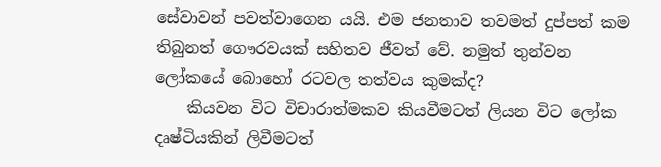සේවාවන් පවත්වාගෙන යයි. එම ජනතාව තවමත් දුප්පත් කම තිබුනත් ගෞරවයක් සහිතව ජීවත් වේ. නමුත් තුන්වන ලෝකයේ බොහෝ රටවල තත්වය කුමක්ද?
    කියවන විට විචාරාත්මකව කියවීමටත් ලියන විට ලෝක දෘෂ්ටියකින් ලිවීමටත්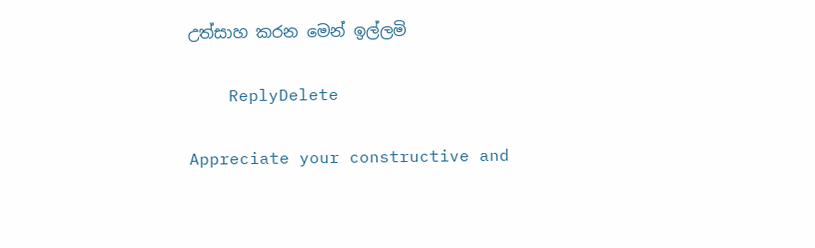උත්සාහ කරන මෙන් ඉල්ලමි

    ReplyDelete

Appreciate your constructive and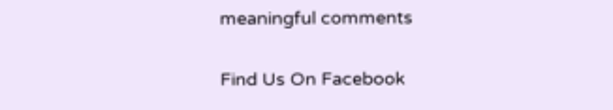meaningful comments

Find Us On Facebook